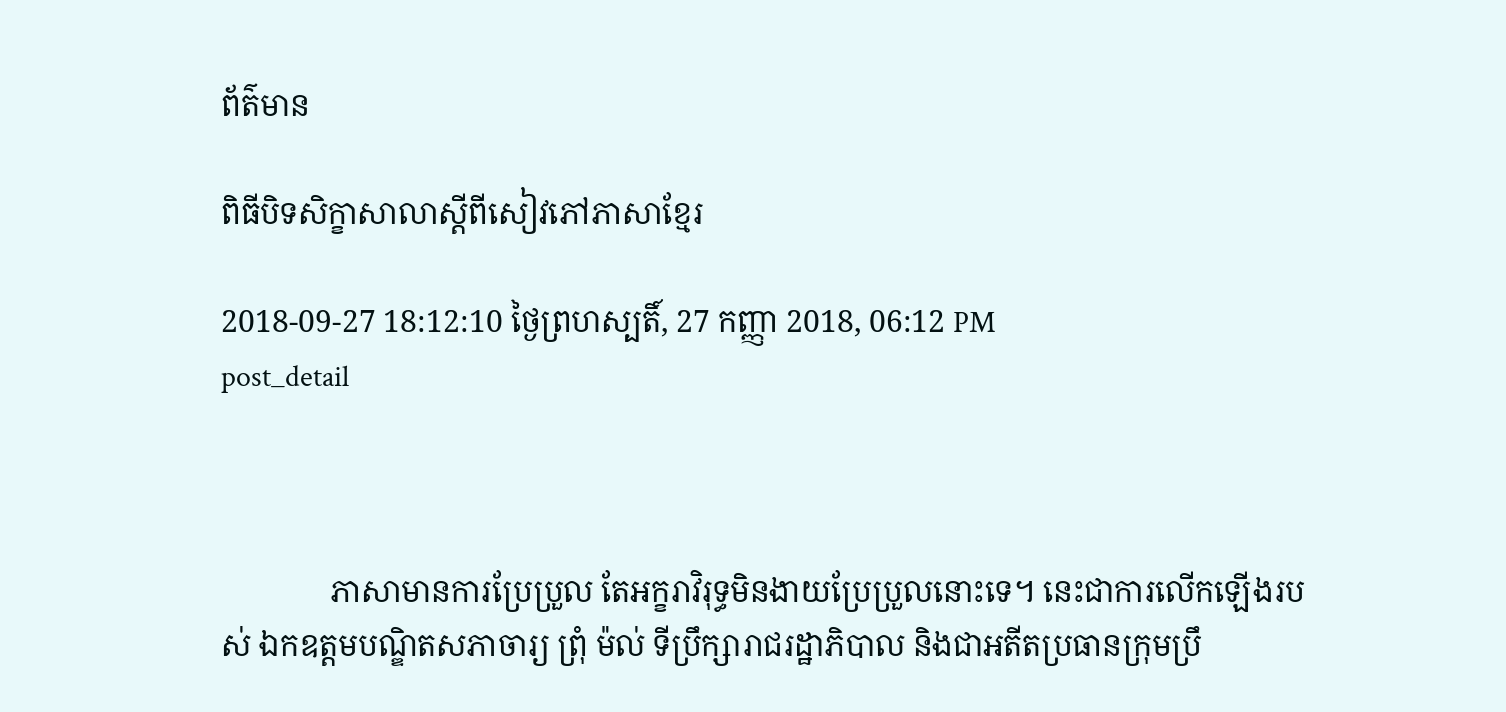ព័ត៌មាន

ពិធីបិទសិក្ខាសាលាស្តីពីសៀវភៅភាសាខ្មែរ

2018-09-27 18:12:10 ថ្ងៃព្រហស្បតិ៍, 27 កញ្ញា 2018, 06:12 PM
post_detail



              ភាសាមានការប្រែប្រួល តែអក្ខរាវិរុទ្ធមិនងាយប្រែប្រួលនោះទេ។ នេះជាការលើកឡើងរបស់ ឯកឧត្តមបណ្ឌិតសភាចារ្យ ព្រុំ ម៉ល់ ទីប្រឹក្សារាជរដ្ឋាភិបាល និងជាអតីតប្រធានក្រុមប្រឹ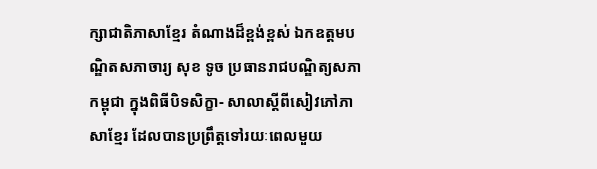ក្សាជាតិភាសាខ្មែរ តំណាងដ៏ខ្ពង់ខ្ពស់ ឯកឧត្តមបណ្ឌិតសភាចារ្យ សុខ ទូច ប្រធានរាជបណ្ឌិត្យសភាកម្ពុជា ក្នុងពិធីបិទសិក្ខា- សាលាស្តីពីសៀវភៅភាសាខ្មែរ ដែលបានប្រព្រឹត្តទៅរយៈពេលមួយ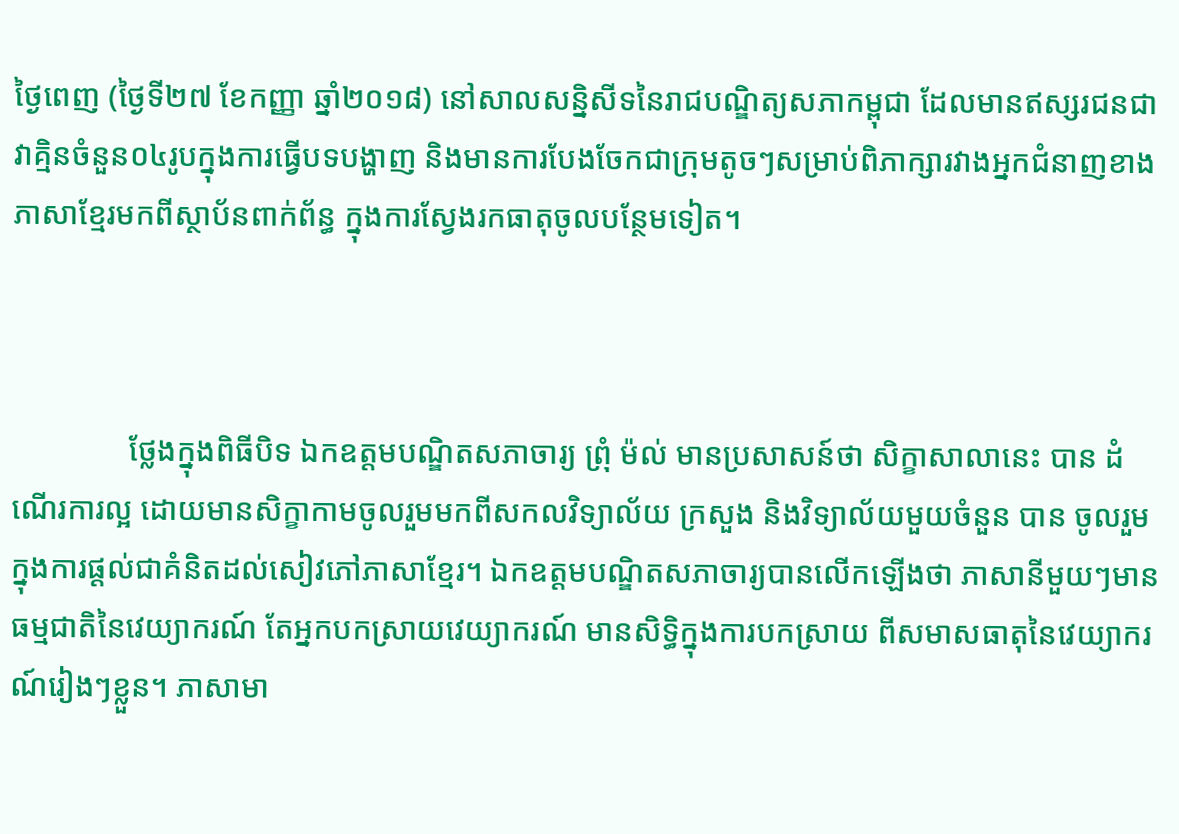ថ្ងៃពេញ (ថ្ងៃទី២៧ ខែកញ្ញា ឆ្នាំ២០១៨) នៅសាលសន្និសីទនៃរាជបណ្ឌិត្យសភាកម្ពុជា ដែលមានឥស្សរជនជាវាគ្មិនចំនួន០៤រូបក្នុងការធ្វើបទបង្ហាញ និងមានការបែងចែកជាក្រុមតូចៗសម្រាប់ពិភាក្សារវាងអ្នកជំនាញខាងភាសាខ្មែរមកពីស្ថាប័នពាក់ព័ន្ធ ក្នុងការស្វែងរកធាតុចូលបន្ថែមទៀត។



               ថ្លែងក្នុងពិធីបិទ ឯកឧត្តមបណ្ឌិតសភាចារ្យ ព្រុំ ម៉ល់ មានប្រសាសន៍ថា សិក្ខាសាលានេះ បាន ដំណើរការល្អ ដោយមានសិក្ខាកាមចូលរួមមកពីសកលវិទ្យាល័យ ក្រសួង និងវិទ្យាល័យមួយចំនួន បាន ចូលរួមក្នុងការផ្ដល់ជាគំនិតដល់សៀវភៅភាសាខ្មែរ។ ឯកឧត្តមបណ្ឌិតសភាចារ្យបានលើកឡើងថា ភាសានីមួយៗមានធម្មជាតិនៃវេយ្យាករណ៍ តែអ្នកបកស្រាយវេយ្យាករណ៍ មានសិទ្ធិក្នុងការបកស្រាយ ពីសមាសធាតុនៃវេយ្យាករណ៍រៀងៗខ្លួន។ ភាសាមា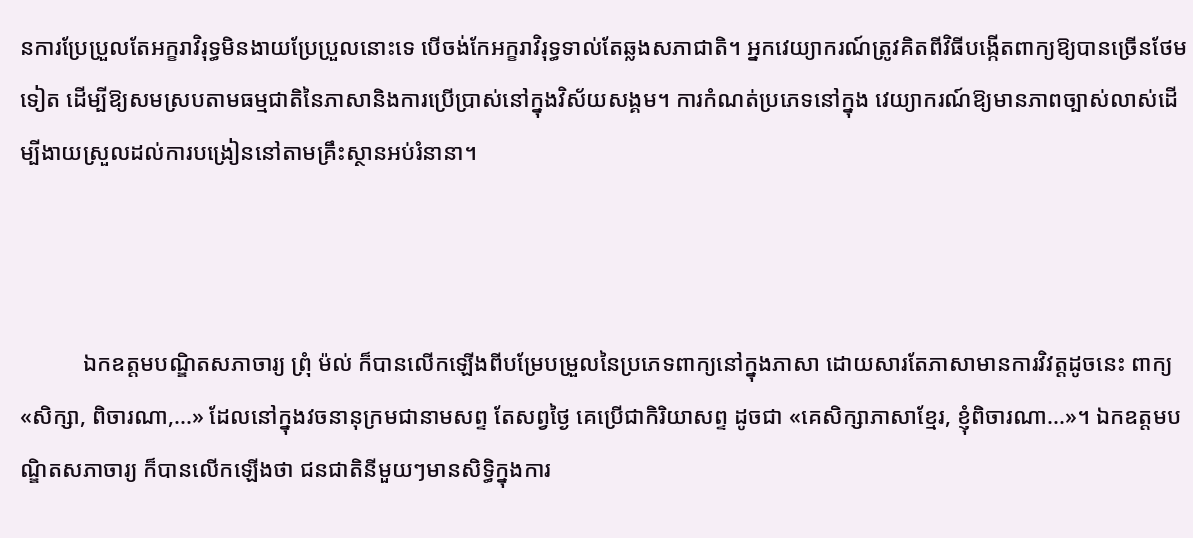នការប្រែប្រួលតែអក្ខរាវិរុទ្ធមិនងាយប្រែប្រួលនោះទេ បើចង់កែអក្ខរាវិរុទ្ធទាល់តែឆ្លងសភាជាតិ។ អ្នកវេយ្យាករណ៍ត្រូវគិតពីវិធីបង្កើតពាក្យឱ្យបានច្រើនថែមទៀត ដើម្បីឱ្យសមស្របតាមធម្មជាតិនៃភាសានិងការប្រើប្រាស់នៅក្នុងវិស័យសង្គម។ ការកំណត់ប្រភេទនៅក្នុង វេយ្យាករណ៍ឱ្យមានភាពច្បាស់លាស់ដើម្បីងាយស្រួលដល់ការបង្រៀននៅតាមគ្រឹះស្ថានអប់រំនានា។



           ឯកឧត្តមបណ្ឌិតសភាចារ្យ ព្រុំ ម៉ល់ ក៏បានលើកឡើងពីបម្រែបម្រួលនៃប្រភេទពាក្យនៅក្នុងភាសា ដោយសារតែភាសាមានការវិវត្តដូចនេះ ពាក្យ«សិក្សា, ពិចារណា,...» ដែលនៅក្នុងវចនានុក្រមជានាមសព្ទ តែសព្វថ្ងៃ គេប្រើជាកិរិយាសព្ទ ដូចជា «គេសិក្សាភាសាខ្មែរ, ខ្ញុំពិចារណា...»។ ឯកឧត្តមបណ្ឌិតសភាចារ្យ ក៏បានលើកឡើងថា ជនជាតិនីមួយៗមានសិទ្ធិក្នុងការ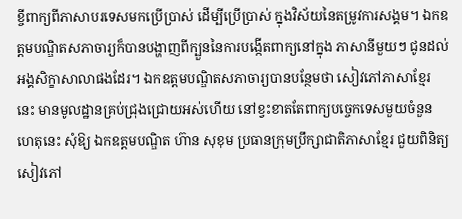ខ្ចីពាក្យពីភាសាបរទេសមកប្រើប្រាស់ ដើម្បីប្រើប្រាស់ ក្នុងវិស័យនៃតម្រូវការសង្គម។ ឯកឧត្តមបណ្ឌិតសភាចារ្យក៏បានបង្ហាញពីក្បួននៃការបង្កើតពាក្យនៅក្នុង ភាសានីមួយៗ ជូនដល់អង្គសិក្ខាសាលាផងដែរ។ ឯកឧត្តមបណ្ឌិតសភាចារ្យបានបន្ថែមថា សៀវភៅភាសាខ្មែរ នេះ មានមូលដ្ឋានគ្រប់ជ្រុងជ្រោយអស់ហើយ នៅខ្វះខាតតែពាក្យបច្ចេកទេសមួយចំនួន ហេតុនេះ សុំឱ្យ ឯកឧត្តមបណ្ឌិត ហ៊ាន សុខុម ប្រធានក្រុមប្រឹក្សាជាតិភាសាខ្មែរ ជួយពិនិត្យសៀវភៅ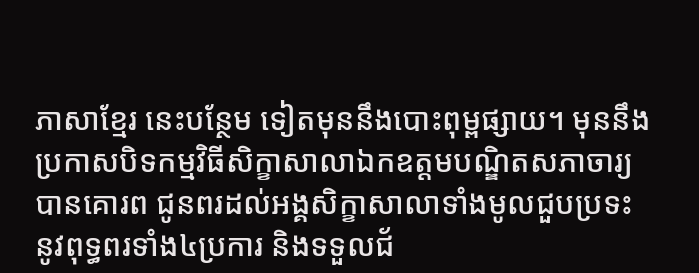ភាសាខ្មែរ នេះបន្ថែម ទៀតមុននឹងបោះពុម្ពផ្សាយ។ មុននឹងប្រកាសបិទកម្មវិធីសិក្ខាសាលាឯកឧត្តមបណ្ឌិតសភាចារ្យ បានគោរព ជូនពរដល់អង្គសិក្ខាសាលាទាំងមូលជួបប្រទះនូវពុទ្ធពរទាំង៤ប្រការ និងទទួលជ័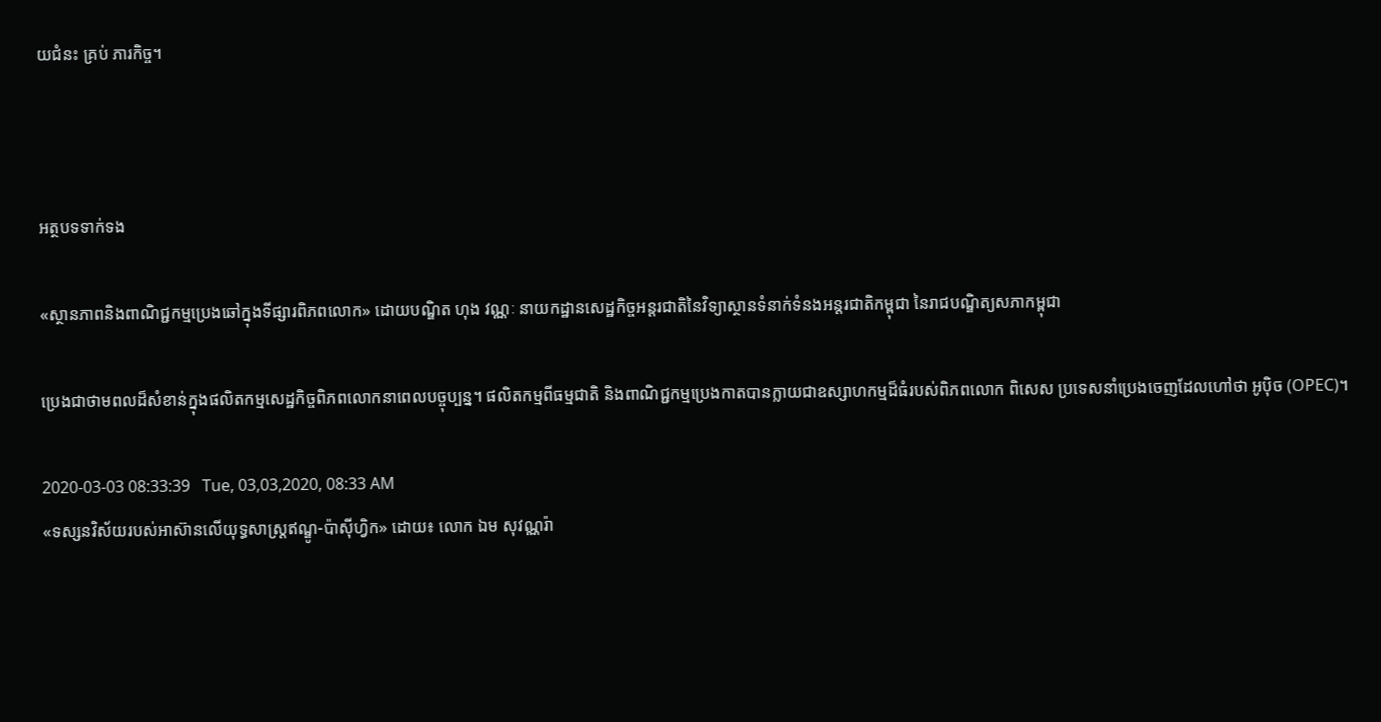យជំនះ គ្រប់ ភារកិច្ច។



អត្ថបទទាក់ទង

«ស្ថានភាពនិងពាណិជ្ជកម្មប្រេងឆៅក្នុងទីផ្សារពិភពលោក» ដោយបណ្ឌិត ហុង វណ្ណៈ នាយកដ្ឋានសេដ្ឋកិច្ចអន្តរជាតិនៃវិទ្យាស្ថានទំនាក់ទំនងអន្តរជាតិកម្ពុជា នៃរាជបណ្ឌិត្យសភាកម្ពុជា

ប្រេងជាថាមពលដ៏សំខាន់ក្នុងផលិតកម្មសេដ្ឋកិច្ចពិភពលោកនាពេលបច្ចុប្បន្ន។ ផលិតកម្មពីធម្មជាតិ និងពាណិជ្ជកម្មប្រេងកាតបានក្លាយជាឧស្សាហកម្មដ៏ធំរបស់ពិភពលោក ពិសេស ប្រទេសនាំប្រេងចេញដែលហៅថា អូប៉ិច (OPEC)។

2020-03-03 08:33:39   Tue, 03,03,2020, 08:33 AM
«ទស្សនវិស័យរបស់អាស៊ានលើយុទ្ធសាស្រ្តឥណ្ឌូ-ប៉ាស៊ីហ្វិក» ដោយ៖ លោក ឯម សុវណ្ណរ៉ា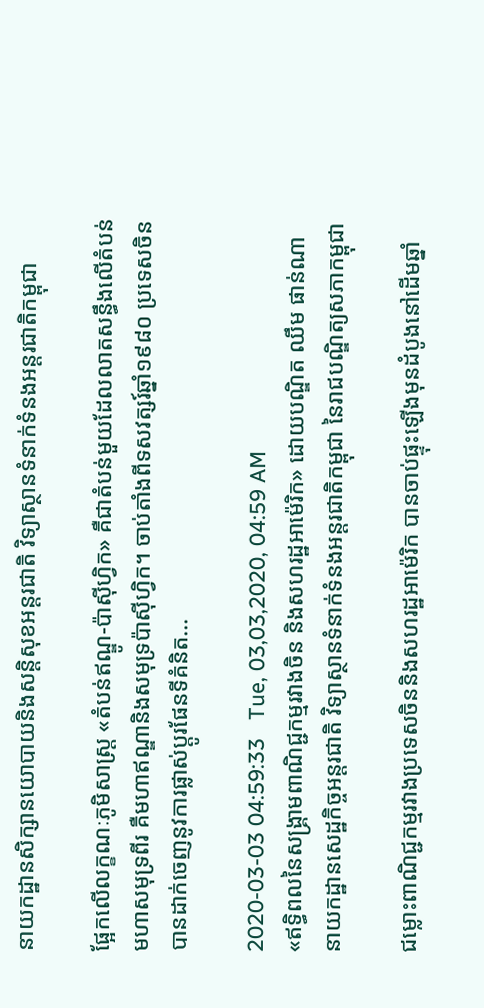នាយកដ្ឋានសិក្សានយោបាយនិងសន្តិសុខអន្តរជាតិ វិទ្យាស្ថានទំនាក់ទំនងអន្តរជាតិកម្ពុជា

ផ្អែកលើលក្ខណៈភូមិសាស្ត្រ «តំបន់ឥណ្ឌូ-ប៉ាស៊ីហ្វិក» គឺជាតំបន់មួយដែលលាតសន្ធឹងលើតំបន់មហាសមុទ្រពីរ គឺមហាឥណ្ឌានិងសមុទ្រប៉ាស៊ីហ្វិក។ ចាប់តាំងពីទសវត្សរ៍ឆ្នាំ១៩៨០ ប្រទេសចិនបានដាក់ចេញនូវការផ្លាស់ប្តូរផែនទីគំនិត...

2020-03-03 04:59:33   Tue, 03,03,2020, 04:59 AM
«ឥទ្ធិពលនៃសង្គ្រាមពាណិជ្ជកម្មរវាងចិន និងសហរដ្ឋអាម៉េរិក» ដោយបណ្ឌិត ឈឹម ផាន់ណា នាយកដ្ឋានសេដ្ឋកិច្ចអន្តរជាតិ វិទ្យាស្ថានទំនាក់ទំនងអន្តរជាតិកម្ពុជា នៃរាជបណ្ឌិត្យសភាកម្ពុជា

ជម្លោះពាណិជ្ជកម្មរវាងប្រទេសចិននិងសហរដ្ឋអាម៉េរិក បានចាប់ផ្ទុះឡើងមុនដំបូងនៅដើមឆ្នាំ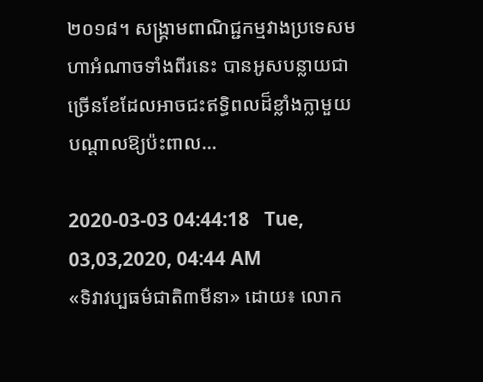២០១៨។ សង្រ្គាមពាណិជ្ជកម្មវាងប្រទេសមហាអំណាចទាំងពីរនេះ បានអូសបន្លាយជាច្រើនខែដែលអាចជះឥទ្ធិពលដ៏ខ្លាំងក្លាមួយបណ្តាលឱ្យប៉ះពាល...

2020-03-03 04:44:18   Tue, 03,03,2020, 04:44 AM
«ទិវាវប្បធម៌ជាតិ៣មីនា» ដោយ៖ លោក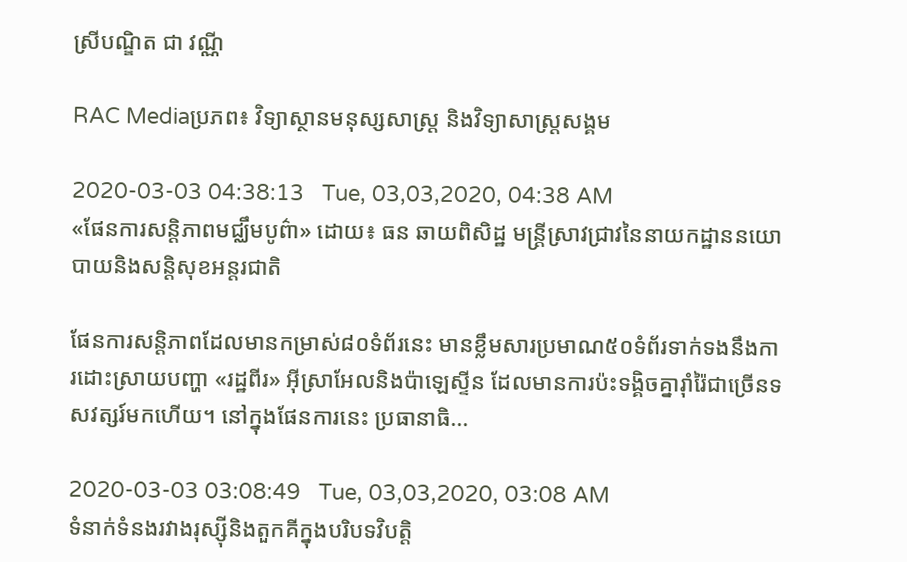ស្រីបណ្ឌិត ជា វណ្ណី

RAC Mediaប្រភព៖ វិទ្យាស្ថានមនុស្សសាស្ត្រ និងវិទ្យាសាស្ត្រសង្គម

2020-03-03 04:38:13   Tue, 03,03,2020, 04:38 AM
«ផែនការសន្តិភាពមជ្ឈឹមបូព៌ា» ដោយ៖ ធន ឆាយពិសិដ្ឋ មន្រ្តីស្រាវជ្រាវនៃនាយកដ្ឋាននយោបាយនិងសន្តិសុខអន្តរជាតិ

ផែនការសន្តិភាពដែលមានកម្រាស់៨០ទំព័រនេះ មានខ្លឹមសារប្រមាណ៥០ទំព័រទាក់ទងនឹងការដោះស្រាយបញ្ហា «រដ្ឋពីរ» អ៊ីស្រាអែលនិងប៉ាឡេស្ទីន ដែលមានការប៉ះទង្គិចគ្នារ៉ាំរ៉ៃជាច្រើនទសវត្សរ៍មកហើយ។ នៅក្នុងផែនការនេះ ប្រធានាធិ...

2020-03-03 03:08:49   Tue, 03,03,2020, 03:08 AM
ទំនាក់ទំនងរវាងរុស្ស៊ីនិងតួកគីក្នុងបរិបទវិបត្តិ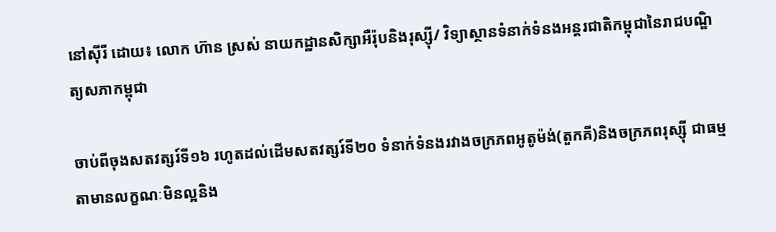នៅស៊ីរី ដោយ៖ លោក ហ៊ាន ស្រស់ នាយកដ្ឋានសិក្សាអឺរ៉ុបនិងរុស្ស៊ី/ វិទ្យាស្ថានទំនាក់ទំនងអន្តរជាតិកម្ពុជានៃរាជបណ្ឌិត្យសភាកម្ពុជា

ចាប់ពីចុងសតវត្សរ៍ទី១៦ រហូតដល់ដើមសតវត្សរ៍ទី២០ ទំនាក់ទំនងរវាងចក្រភពអូតូម៉ង់(តួកគី)និងចក្រភពរុស្ស៊ី ជាធម្មតាមានលក្ខណៈមិនល្អនិង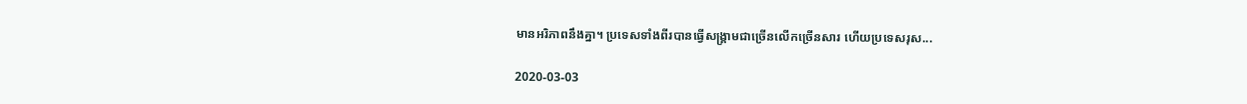មានអរិភាពនឹងគ្នា។ ប្រទេសទាំងពីរបានធ្វើសង្គ្រាមជាច្រើនលើកច្រើនសារ ហើយប្រទេសរុស...

2020-03-03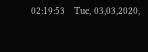02:19:53   Tue, 03,03,2020,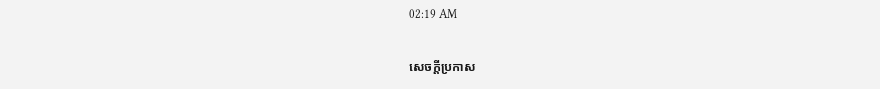02:19 AM

សេចក្តីប្រកាស